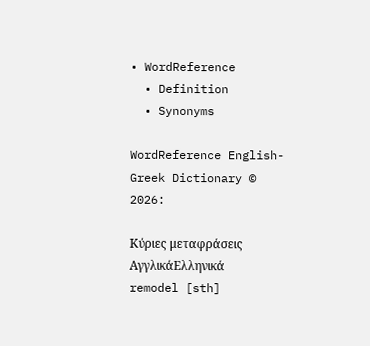• WordReference
  • Definition
  • Synonyms

WordReference English-Greek Dictionary © 2026:

Κύριες μεταφράσεις
ΑγγλικάΕλληνικά
remodel [sth]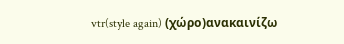vtr(style again) (χώρο)ανακαινίζω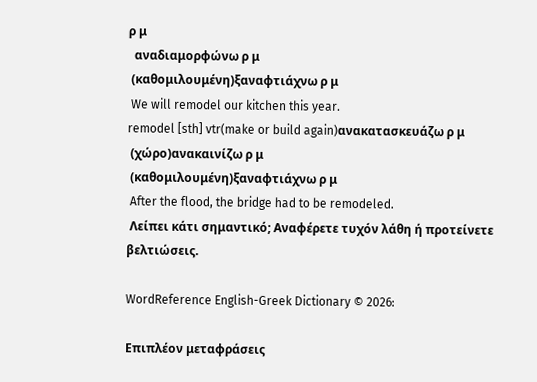ρ μ
  αναδιαμορφώνω ρ μ
 (καθομιλουμένη)ξαναφτιάχνω ρ μ
 We will remodel our kitchen this year.
remodel [sth] vtr(make or build again)ανακατασκευάζω ρ μ
 (χώρο)ανακαινίζω ρ μ
 (καθομιλουμένη)ξαναφτιάχνω ρ μ
 After the flood, the bridge had to be remodeled.
 Λείπει κάτι σημαντικό; Αναφέρετε τυχόν λάθη ή προτείνετε βελτιώσεις.

WordReference English-Greek Dictionary © 2026:

Επιπλέον μεταφράσεις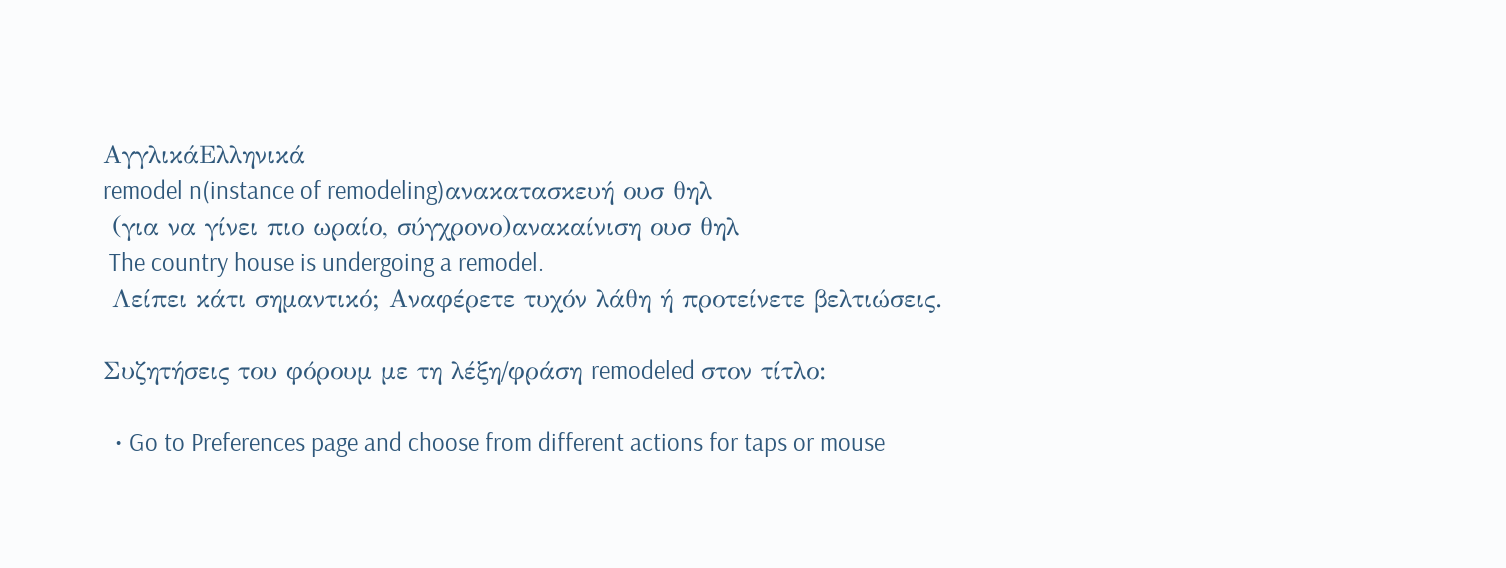ΑγγλικάΕλληνικά
remodel n(instance of remodeling)ανακατασκευή ουσ θηλ
 (για να γίνει πιο ωραίο, σύγχρονο)ανακαίνιση ουσ θηλ
 The country house is undergoing a remodel.
 Λείπει κάτι σημαντικό; Αναφέρετε τυχόν λάθη ή προτείνετε βελτιώσεις.

Συζητήσεις του φόρουμ με τη λέξη/φράση remodeled στον τίτλο:

  • Go to Preferences page and choose from different actions for taps or mouse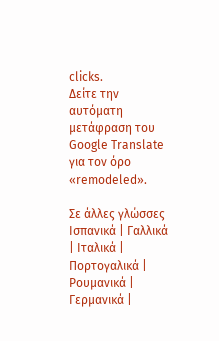clicks.
Δείτε την αυτόματη μετάφραση του Google Translate για τον όρο «remodeled».

Σε άλλες γλώσσες Ισπανικά | Γαλλικά | Ιταλικά | Πορτογαλικά | Ρουμανικά | Γερμανικά |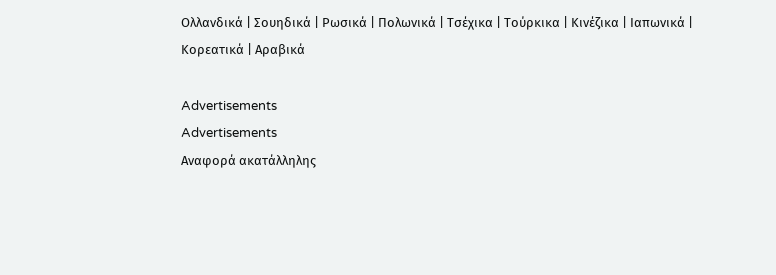Ολλανδικά | Σουηδικά | Ρωσικά | Πολωνικά | Τσέχικα | Τούρκικα | Κινέζικα | Ιαπωνικά | Κορεατικά | Αραβικά

Advertisements
Advertisements
Αναφορά ακατάλληλης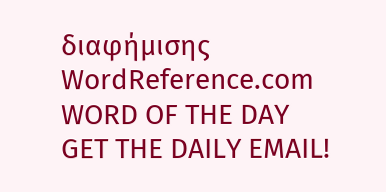διαφήμισης
WordReference.com
WORD OF THE DAY
GET THE DAILY EMAIL!